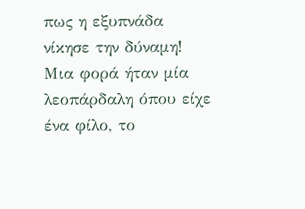πως η εξυπνάδα νίκησε την δύναμη!
Μια φορά ήταν μία λεοπάρδαλη όπου είχε ένα φίλο, το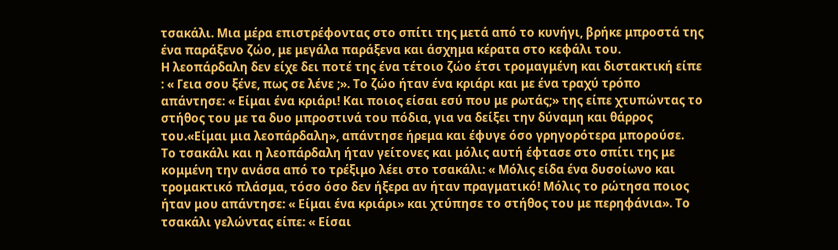τσακάλι. Μια μέρα επιστρέφοντας στο σπίτι της μετά από το κυνήγι, βρήκε μπροστά της ένα παράξενο ζώο, με μεγάλα παράξενα και άσχημα κέρατα στο κεφάλι του.
Η λεοπάρδαλη δεν είχε δει ποτέ της ένα τέτοιο ζώο έτσι τρομαγμένη και διστακτική είπε : « Γεια σου ξένε, πως σε λένε ;». Το ζώο ήταν ένα κριάρι και με ένα τραχύ τρόπο απάντησε: « Είμαι ένα κριάρι! Και ποιος είσαι εσύ που με ρωτάς;» της είπε χτυπώντας το στήθος του με τα δυο μπροστινά του πόδια, για να δείξει την δύναμη και θάρρος του.«Είμαι μια λεοπάρδαλη», απάντησε ήρεμα και έφυγε όσο γρηγορότερα μπορούσε.
Το τσακάλι και η λεοπάρδαλη ήταν γείτονες και μόλις αυτή έφτασε στο σπίτι της με κομμένη την ανάσα από το τρέξιμο λέει στο τσακάλι: « Μόλις είδα ένα δυσοίωνο και τρομακτικό πλάσμα, τόσο όσο δεν ήξερα αν ήταν πραγματικό! Μόλις το ρώτησα ποιος ήταν μου απάντησε: « Είμαι ένα κριάρι» και χτύπησε το στήθος του με περηφάνια». Το τσακάλι γελώντας είπε: « Είσαι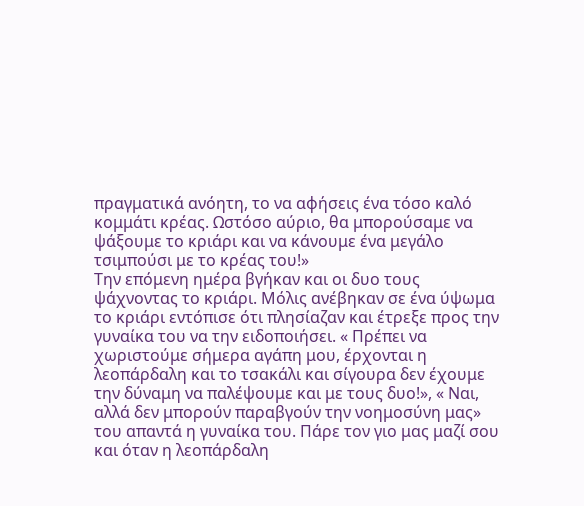πραγματικά ανόητη, το να αφήσεις ένα τόσο καλό κομμάτι κρέας. Ωστόσο αύριο, θα μπορούσαμε να ψάξουμε το κριάρι και να κάνουμε ένα μεγάλο τσιμπούσι με το κρέας του!»
Την επόμενη ημέρα βγήκαν και οι δυο τους ψάχνοντας το κριάρι. Μόλις ανέβηκαν σε ένα ύψωμα το κριάρι εντόπισε ότι πλησίαζαν και έτρεξε προς την γυναίκα του να την ειδοποιήσει. « Πρέπει να χωριστούμε σήμερα αγάπη μου, έρχονται η λεοπάρδαλη και το τσακάλι και σίγουρα δεν έχουμε την δύναμη να παλέψουμε και με τους δυο!», « Ναι, αλλά δεν μπορούν παραβγούν την νοημοσύνη μας» του απαντά η γυναίκα του. Πάρε τον γιο μας μαζί σου και όταν η λεοπάρδαλη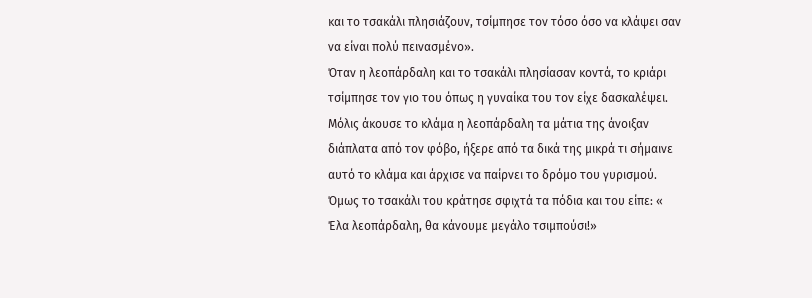και το τσακάλι πλησιάζουν, τσίμπησε τον τόσο όσο να κλάψει σαν να είναι πολύ πεινασμένο».
Όταν η λεοπάρδαλη και το τσακάλι πλησίασαν κοντά, το κριάρι τσίμπησε τον γιο του όπως η γυναίκα του τον είχε δασκαλέψει. Μόλις άκουσε το κλάμα η λεοπάρδαλη τα μάτια της άνοιξαν διάπλατα από τον φόβο, ήξερε από τα δικά της μικρά τι σήμαινε αυτό το κλάμα και άρχισε να παίρνει το δρόμο του γυρισμού. Όμως το τσακάλι του κράτησε σφιχτά τα πόδια και του είπε: « Έλα λεοπάρδαλη, θα κάνουμε μεγάλο τσιμπούσι!»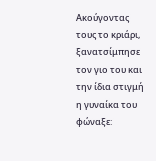Ακούγοντας τους το κριάρι, ξανατσίμπησε τον γιο του και την ίδια στιγμή η γυναίκα του φώναξε: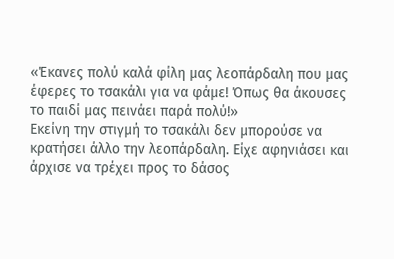«Έκανες πολύ καλά φίλη μας λεοπάρδαλη που μας έφερες το τσακάλι για να φάμε! Όπως θα άκουσες το παιδί μας πεινάει παρά πολύ!»
Εκείνη την στιγμή το τσακάλι δεν μπορούσε να κρατήσει άλλο την λεοπάρδαλη. Είχε αφηνιάσει και άρχισε να τρέχει προς το δάσος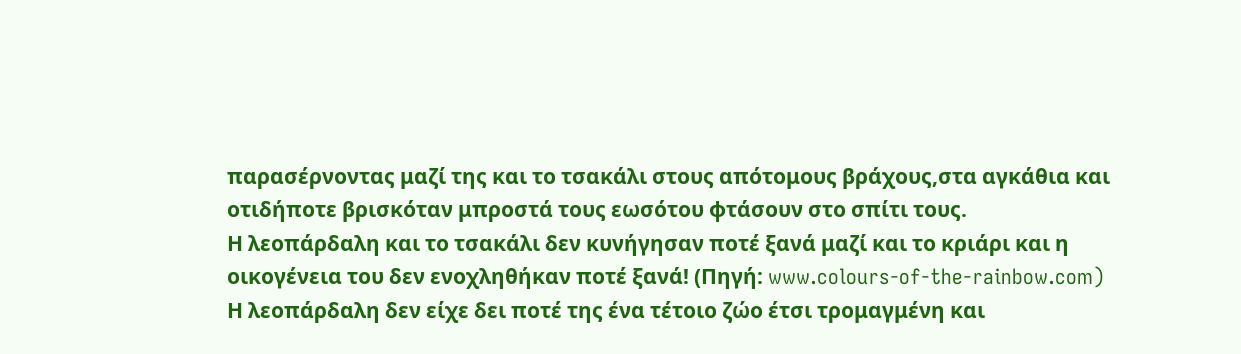παρασέρνοντας μαζί της και το τσακάλι στους απότομους βράχους,στα αγκάθια και οτιδήποτε βρισκόταν μπροστά τους εωσότου φτάσουν στο σπίτι τους.
Η λεοπάρδαλη και το τσακάλι δεν κυνήγησαν ποτέ ξανά μαζί και το κριάρι και η οικογένεια του δεν ενοχληθήκαν ποτέ ξανά! (Πηγή: www.colours-of-the-rainbow.com)
Η λεοπάρδαλη δεν είχε δει ποτέ της ένα τέτοιο ζώο έτσι τρομαγμένη και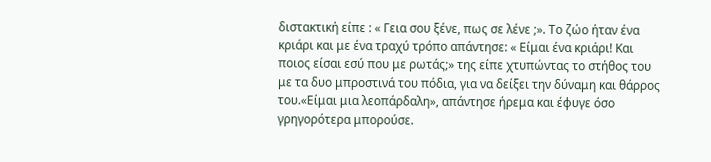διστακτική είπε : « Γεια σου ξένε, πως σε λένε ;». Το ζώο ήταν ένα κριάρι και με ένα τραχύ τρόπο απάντησε: « Είμαι ένα κριάρι! Και ποιος είσαι εσύ που με ρωτάς;» της είπε χτυπώντας το στήθος του με τα δυο μπροστινά του πόδια, για να δείξει την δύναμη και θάρρος του.«Είμαι μια λεοπάρδαλη», απάντησε ήρεμα και έφυγε όσο γρηγορότερα μπορούσε.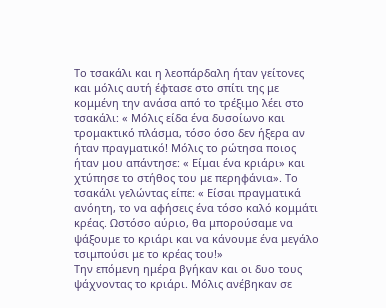Το τσακάλι και η λεοπάρδαλη ήταν γείτονες και μόλις αυτή έφτασε στο σπίτι της με κομμένη την ανάσα από το τρέξιμο λέει στο τσακάλι: « Μόλις είδα ένα δυσοίωνο και τρομακτικό πλάσμα, τόσο όσο δεν ήξερα αν ήταν πραγματικό! Μόλις το ρώτησα ποιος ήταν μου απάντησε: « Είμαι ένα κριάρι» και χτύπησε το στήθος του με περηφάνια». Το τσακάλι γελώντας είπε: « Είσαι πραγματικά ανόητη, το να αφήσεις ένα τόσο καλό κομμάτι κρέας. Ωστόσο αύριο, θα μπορούσαμε να ψάξουμε το κριάρι και να κάνουμε ένα μεγάλο τσιμπούσι με το κρέας του!»
Την επόμενη ημέρα βγήκαν και οι δυο τους ψάχνοντας το κριάρι. Μόλις ανέβηκαν σε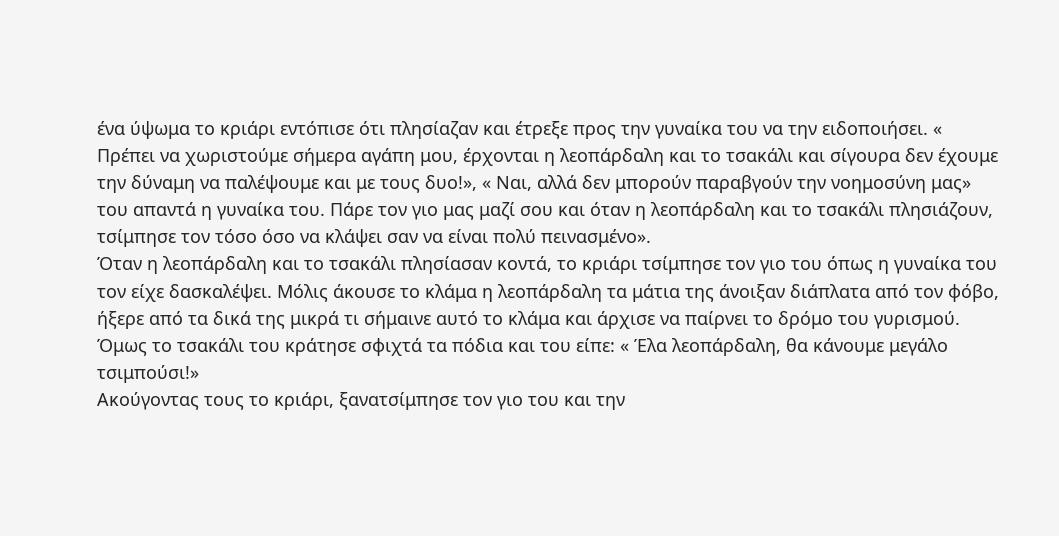ένα ύψωμα το κριάρι εντόπισε ότι πλησίαζαν και έτρεξε προς την γυναίκα του να την ειδοποιήσει. « Πρέπει να χωριστούμε σήμερα αγάπη μου, έρχονται η λεοπάρδαλη και το τσακάλι και σίγουρα δεν έχουμε την δύναμη να παλέψουμε και με τους δυο!», « Ναι, αλλά δεν μπορούν παραβγούν την νοημοσύνη μας» του απαντά η γυναίκα του. Πάρε τον γιο μας μαζί σου και όταν η λεοπάρδαλη και το τσακάλι πλησιάζουν, τσίμπησε τον τόσο όσο να κλάψει σαν να είναι πολύ πεινασμένο».
Όταν η λεοπάρδαλη και το τσακάλι πλησίασαν κοντά, το κριάρι τσίμπησε τον γιο του όπως η γυναίκα του τον είχε δασκαλέψει. Μόλις άκουσε το κλάμα η λεοπάρδαλη τα μάτια της άνοιξαν διάπλατα από τον φόβο, ήξερε από τα δικά της μικρά τι σήμαινε αυτό το κλάμα και άρχισε να παίρνει το δρόμο του γυρισμού. Όμως το τσακάλι του κράτησε σφιχτά τα πόδια και του είπε: « Έλα λεοπάρδαλη, θα κάνουμε μεγάλο τσιμπούσι!»
Ακούγοντας τους το κριάρι, ξανατσίμπησε τον γιο του και την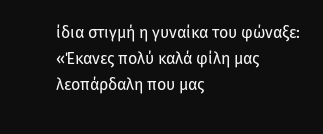ίδια στιγμή η γυναίκα του φώναξε: «Έκανες πολύ καλά φίλη μας λεοπάρδαλη που μας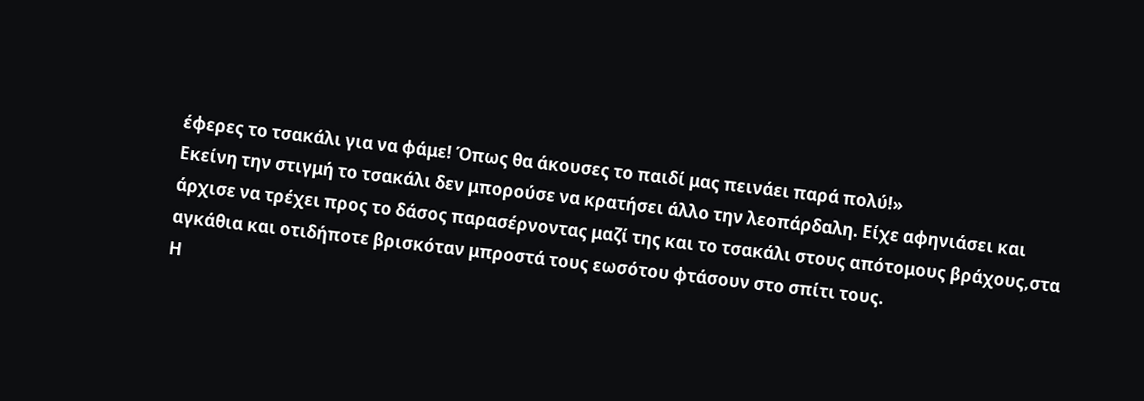έφερες το τσακάλι για να φάμε! Όπως θα άκουσες το παιδί μας πεινάει παρά πολύ!»
Εκείνη την στιγμή το τσακάλι δεν μπορούσε να κρατήσει άλλο την λεοπάρδαλη. Είχε αφηνιάσει και άρχισε να τρέχει προς το δάσος παρασέρνοντας μαζί της και το τσακάλι στους απότομους βράχους,στα αγκάθια και οτιδήποτε βρισκόταν μπροστά τους εωσότου φτάσουν στο σπίτι τους.
Η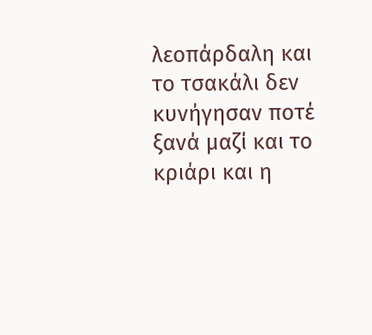λεοπάρδαλη και το τσακάλι δεν κυνήγησαν ποτέ ξανά μαζί και το κριάρι και η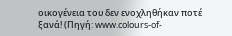οικογένεια του δεν ενοχληθήκαν ποτέ ξανά! (Πηγή: www.colours-of-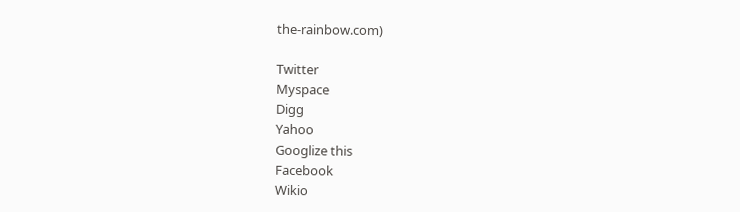the-rainbow.com)

Twitter
Myspace
Digg
Yahoo
Googlize this
Facebook
Wikio